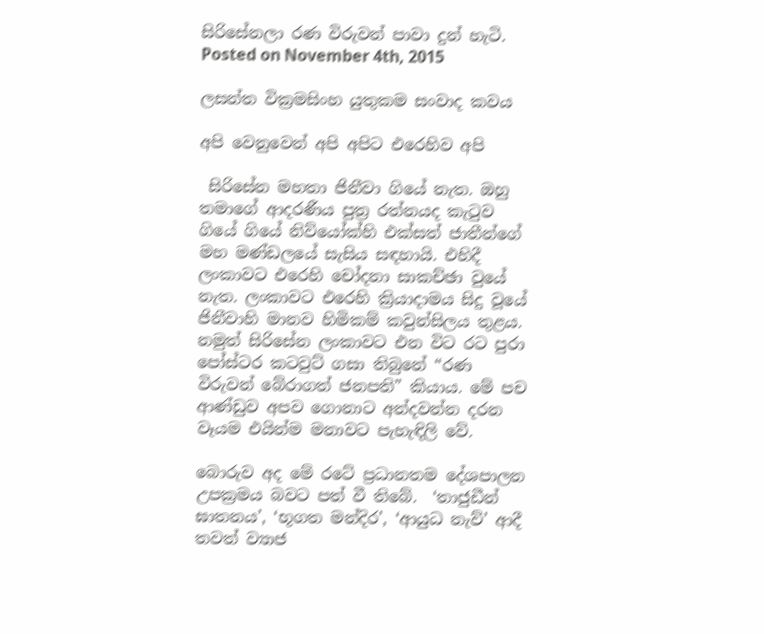සිරිසේනලා රණ විරුවන් පාවා දුන් හැටි.
Posted on November 4th, 2015

ලසන්ත වික්‍රමසිංහ යුතුකම සංවාද කවය

අපි වෙනුවෙන් අපි අපිට එරෙහිව අපි

 සිරිසේන මහතා ජිනීවා ගියේ නැත. ඔහු තමාගේ ආදරණීය පුත්‍ර රත්නයද කැටුව ගියේ ගියේ නිව්යෝක්හි එක්සත් ජාතීන්ගේ මහ මණ්ඩලයේ සැසිය සඳහායි. එහිදී ලංකාවට එරෙහි චෝදනා සාකච්ඡා වුයේ නැත. ලංකාවට එරෙහි ක්‍රියාදාමය සිදු වූයේ ජිනීවාහි මානව හිමිකම් කවුන්සිලය තුළය. නමුත් සිරිසේන ලංකාවට එන විට රට පුරා පෝස්ටර කටවුට් ගසා තිබුනේ “රණ විරුවන් බේරාගත් ජනපති” කියාය. මේ පච ආණ්ඩුව අපව ගොනාට අන්දවන්න දරන වෑයම එයින්ම මනාවට පැහැඳිලි වේ.

බොරුව අද මේ රටේ ප්‍රධානතම දේශපාලන උපක්‍රමය බවට පත් වී තිබේ.  ‘තාජුඩීන් ඝාතනය’, ‘භූගත මන්දිර’, ‘ආයුධ නැව්’ ආදී තවත් ව්‍යාජ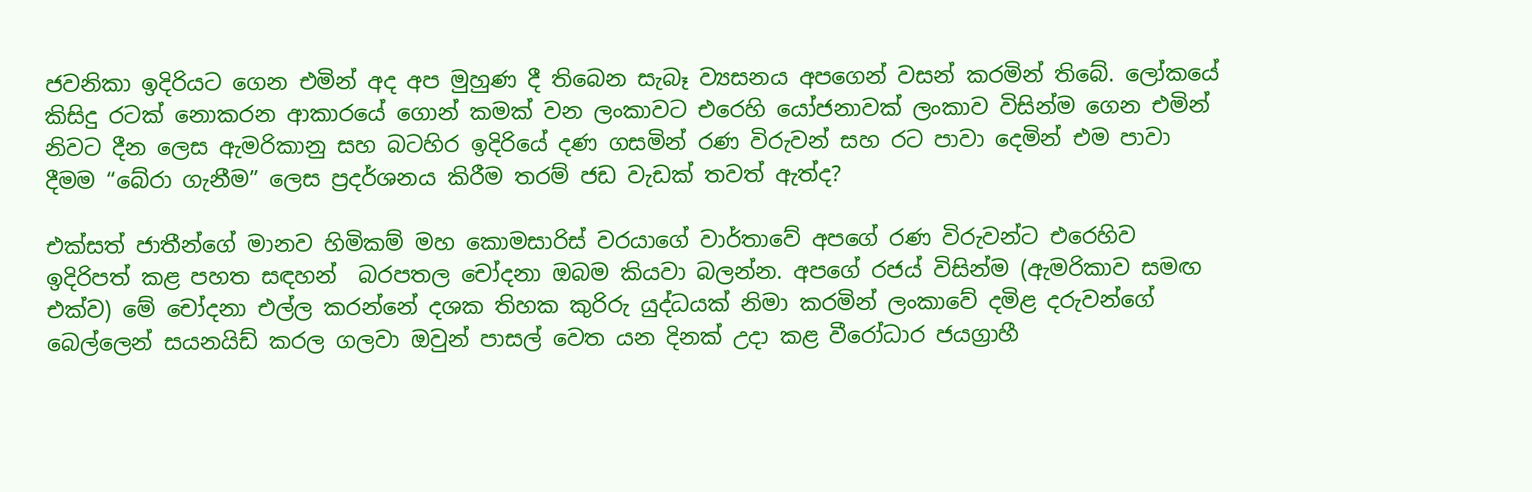ජවනිකා ඉදිරියට ගෙන එමින් අද අප මුහුණ දී තිබෙන සැබෑ ව්‍යසනය අපගෙන් වසන් කරමින් තිබේ. ලෝකයේ කිසිදු රටක් නොකරන ආකාරයේ ගොන් කමක් වන ලංකාවට එරෙහි යෝජනාවක් ලංකාව විසින්ම ගෙන එමින් නිවට දීන ලෙස ඇමරිකානු සහ බටහිර ඉදිරියේ දණ ගසමින් රණ විරුවන් සහ රට පාවා දෙමින් එම පාවා දීමම “බේරා ගැනීම” ලෙස ප්‍රදර්ශනය කිරීම තරම් ජඩ වැඩක් තවත් ඇත්ද?

එක්සත් ජාතීන්ගේ මානව හිමිකම් මහ කොමසාරිස් වරයාගේ වාර්තාවේ අපගේ රණ විරුවන්ට එරෙහිව ඉදිරිපත් කළ පහත සඳහන්  බරපතල චෝදනා ඔබම කියවා බලන්න. අපගේ රජය් විසින්ම (ඇමරිකාව සමඟ එක්ව) මේ චෝදනා එල්ල කරන්නේ දශක තිහක කුරිරු යුද්ධයක් නිමා කරමින් ලංකාවේ දමිළ දරුවන්ගේ බෙල්ලෙන් සයනයිඩ් කරල ගලවා ඔවුන් පාසල් වෙත යන දිනක් උදා කළ වීරෝධාර ජයග්‍රාහී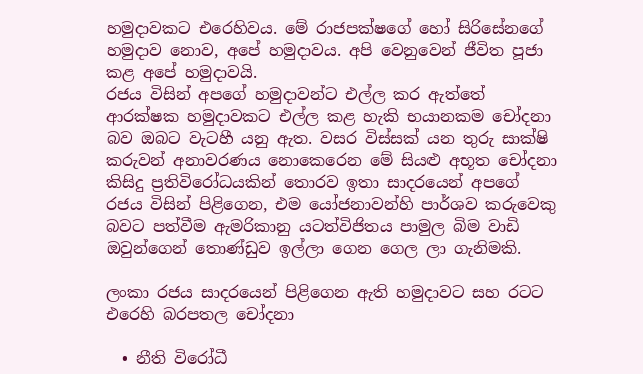හමුදාවකට එරෙහිවය. මේ රාජපක්ෂගේ හෝ සිරිසේනගේ හමුදාව නොව, අපේ හමුදාවය. අපි වෙනුවෙන් ජීවිත පූජා කළ අපේ හමුදාවයි.
රජය විසින් අපගේ හමුදාවන්ට එල්ල කර ඇත්තේ ආරක්ෂක හමුදාවකට එල්ල කළ හැකි භයානකම චෝදනා බව ඔබට වැටහී යනු ඇත. වසර විස්සක් යන තුරු සාක්ෂි කරුවන් අනාවරණය නොකෙරෙන මේ සියළු අභූත චෝදනා කිසිදු ප්‍රතිවිරෝධයකින් තොරව ඉතා සාදරයෙන් අපගේ රජය විසින් පිළිගෙන, එම යෝජනාවන්හි පාර්ශව කරුවෙකු බවට පත්වීම ඇමරිකානු යටත්විජිතය පාමුල බිම වාඩි ඔවුන්ගෙන් තොණ්ඩුව ඉල්ලා ගෙන ගෙල ලා ගැනිමකි.

ලංකා රජය සාදරයෙන් පිළිගෙන ඇති හමුදාවට සහ රටට එරෙහි බරපතල චෝදනා

  • නීති විරෝධී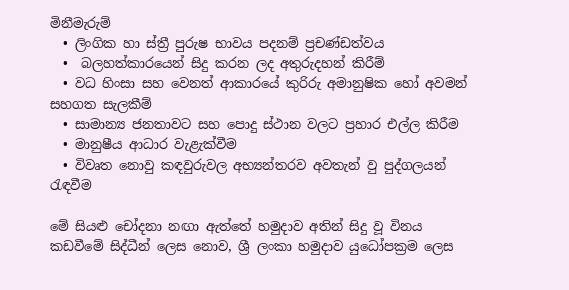මිනීමැරුම්
  • ලිංගික හා ස්ත්‍රී පුරුෂ භාවය පදනම් ප්‍රචණ්ඩත්වය
  •  බලහත්කාරයෙන් සිදු කරන ලද අතුරුදහන් කිරීම්
  • වධ හිංසා සහ වෙනත් ආකාරයේ කුරිරු අමානුෂික හෝ අවමන් සහගත සැලකීම්
  • සාමාන්‍ය ජනතාවට සහ පොදු ස්ථාන වලට ප්‍රහාර එල්ල කිරීම
  • මානුෂීය ආධාර වැළැක්වීම
  • විවෘත නොවු කඳවුරුවල අභ්‍යන්තරව අවතැන් වු පුද්ගලයන් රැඳවීම

මේ සියළු චෝදනා නඟා ඇත්තේ හමුදාව අතින් සිදු වූ විනය කඩවීමේ සිද්ධීන් ලෙස නොව, ශ්‍රී ලංකා හමුදාව යුධෝපක්‍රම ලෙස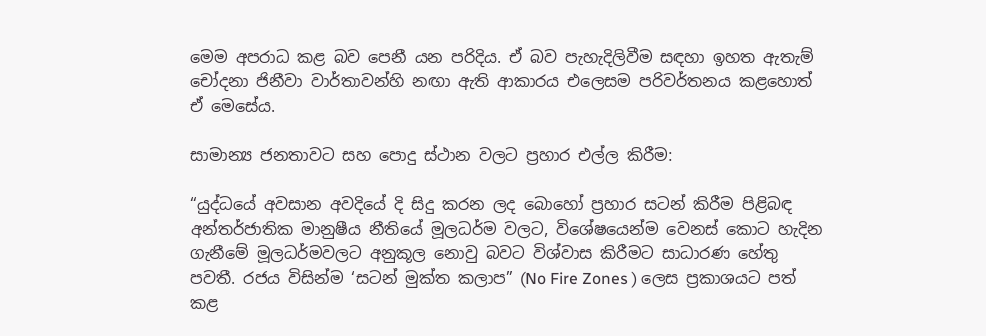මෙම අපරාධ කළ බව පෙනී යන පරිදිය. ඒ බව පැහැදිලිවීම සඳහා ඉහත ඇතැම් චෝදනා ජිනීවා වාර්තාවන්හි නඟා ඇති ආකාරය එලෙසම පරිවර්තනය කළහොත් ඒ මෙසේය.

සාමාන්‍ය ජනතාවට සහ පොදු ස්ථාන වලට ප්‍රහාර එල්ල කිරීම:

“යුද්ධයේ අවසාන අවදියේ දි සිදු කරන ලද බොහෝ ප්‍රහාර සටන් කිරීම පිළිබඳ අන්තර්ජාතික මානුෂීය නීතියේ මූලධර්ම වලට, විශේෂයෙන්ම වෙනස් කොට හැදින ගැනීමේ මූලධර්මවලට අනුකූල නොවු බවට විශ්වාස කිරීමට සාධාරණ හේතු පවතී. රජය විසින්ම ‘සටන් මුක්ත කලාප” (No Fire Zones ) ලෙස ප්‍රකාශයට පත් කළ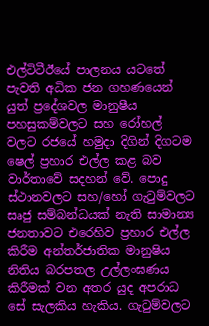එල්ටිටීඊයේ පාලනය යටතේ පැවති අධික ජන ගහණයෙන් යුත් ප්‍රදේශවල මානුෂීය පහසුකම්වලට සහ රෝහල් වලට රජයේ හමුදා දිගින් දිගටම ෂෙල් ප්‍රහාර එල්ල කළ බව වාර්තාවේ සදහන් වේ. පොදු ස්ථානවලට සහ/හෝ ගැටුම්වලට සෘජු සම්බන්ධයක් නැති සාමාන්‍ය ජනතාවට එරෙහිව ප්‍රහාර එල්ල කිරීම අන්තර්ජාතික මානුෂිය නිතිය බරපතල උල්ලංඝණය කිරීමක් වන අතර යුද අපරාධ සේ සැලකිය හැකිය. ගැටුම්වලට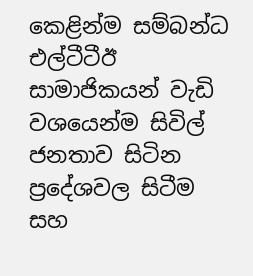කෙළින්ම සම්බන්ධ එල්ටීටීඊ සාමාජිකයන් වැඩි වශයෙන්ම සිවිල් ජනතාව සිටින ප්‍රදේශවල සිටීම සහ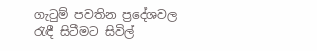ගැටුම් පවතින ප්‍රදේශවල රැඳී සිටීමට සිවිල්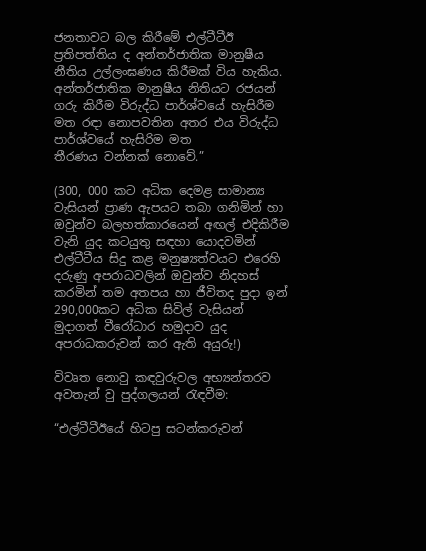ජනතාවට බල කිරීමේ එල්ටීටීඊ ප්‍රතිපත්තිය ද අන්තර්ජාතික මානුෂීය නීතිය උල්ලංඝණය කිරීමක් විය හැකිය. අන්තර්ජාතික මානුෂීය නිතියට රජයන් ගරු කිරීම විරුද්ධ පාර්ශ්වයේ හැසිරීම මත රඳා නොපවතින අතර එය විරුද්ධ පාර්ශ්වයේ හැසිරිම මත තීරණය ‍වන්නක් නොවේ.”

(300, 000 කට අධික දෙමළ සාමාන්‍ය වැසියන් ප්‍රාණ ඇපයට තබා ගනිමින් හා ඔවුන්ව බලහත්කාරයෙන් අඟල් එදිකිරීම වැනි යුද කටයුතු සඳහා යොදවමින් එල්ටීටීය සිදු කළ මනුෂ්‍යත්වයට එරෙහි දරුණු අපරාධවලින් ඔවුන්ව නිදහස් කරමින් තම අතපය හා ජීවිතද පුදා ඉන් 290,000කට අධික සිවිල් වැසියන් මුදාගත් වීරෝධාර හමුදාව යුද අපරාධකරුවන් කර ඇති අයුරු!)

විවෘත නොවු කඳවුරුවල අභ්‍යන්තරව අවතැන් වු පුද්ගලයන් රැඳවීම:

“එල්ටීටීඊයේ හිටපු සටන්කරුවන්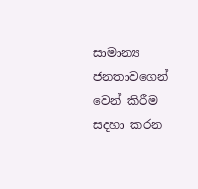සාමාන්‍ය ජනතාව‍ගෙන් වෙන් කිරීම සදහා කරන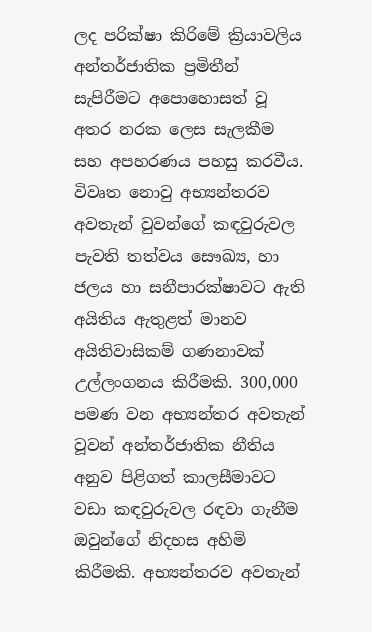ලද පරික්ෂා කිරිමේ ක්‍රියාවලිය අන්තර්ජාතික ප්‍රමිතීන් සැපිරීමට අපොහොසත් වූ අතර නරක ලෙස සැලකීම සහ අපහරණය පහසු කරවීය. විවෘත නොවු අභ්‍යන්තරව අවතැන් වුවන්ගේ කඳවුරුවල පැවති තත්වය සෞඛ්‍ය, හා ජලය හා සනීපාරක්ෂාවට ඇති අයිතිය ඇතුළත් මානව අයිතිවාසිකම් ගණනාවක් උල්ලංගනය කිරීමකි. 300,000 පමණ වන අභ්‍යන්තර අවතැන් වූවන් අන්තර්ජාතික නීතිය අනුව පිළිගත් කාලසීමාවට වඩා කඳවුරුවල රඳවා ගැනීම ඔවුන්ගේ නිදහස අහිමි කිරීමකි. අභ්‍යන්තරව අවතැන්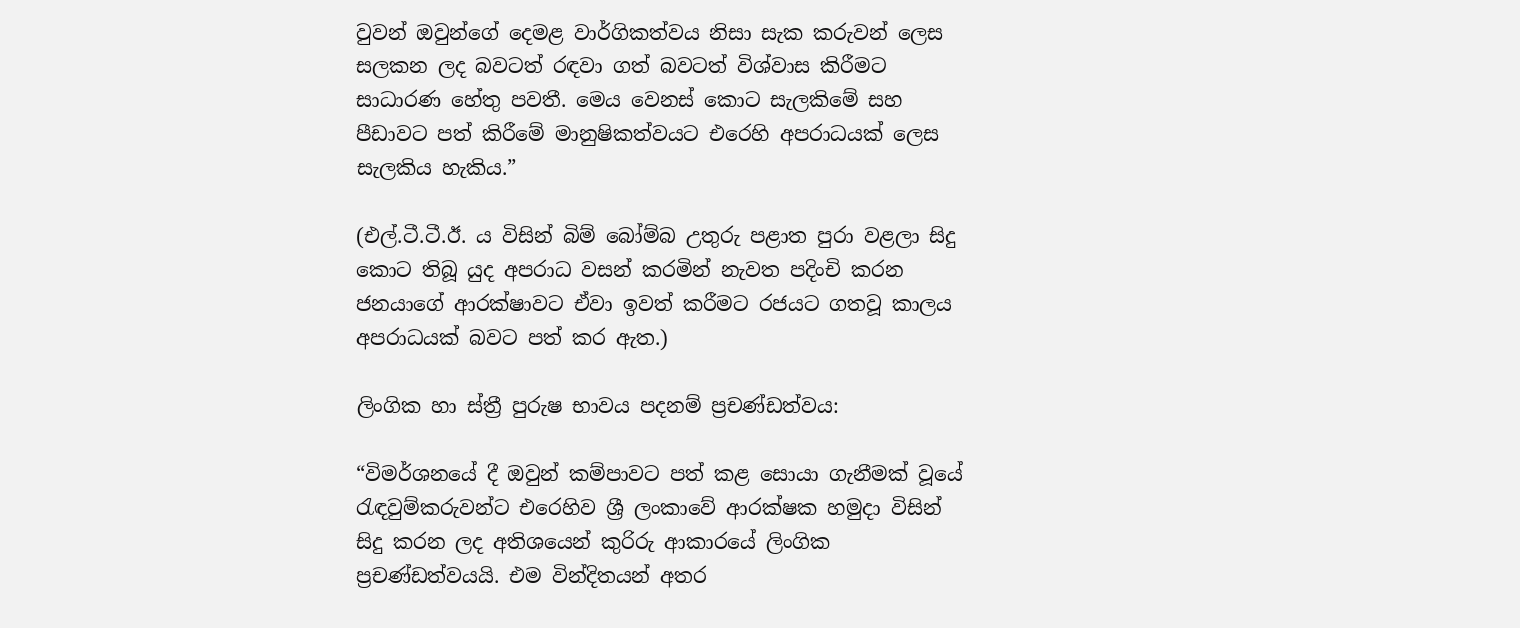වුවන් ඔවුන්ගේ දෙමළ වාර්ගිකත්වය නිසා සැක කරුවන් ලෙස සලකන ලද බවටත් රඳවා ගත් බවටත් විශ්වාස කිරීමට සාධාරණ හේතු පවතී. මෙය වෙනස් කොට සැලකිමේ සහ පීඩාවට පත් කිරීමේ මානුෂිකත්වයට එරෙහි අපරාධයක් ලෙස සැලකිය හැකිය.”

(එල්.ටී.ටී.ඊ. ය විසින් බිම් බෝම්බ උතුරු පළාත පුරා වළලා සිදු කොට තිබූ යුද අපරාධ වසන් කරමින් නැවත පදිංචි කරන ජනයාගේ ආරක්ෂාවට ඒවා ඉවත් කරීමට රජයට ගතවූ කාලය අපරාධයක් බවට පත් කර ඇත.)

ලිංගික හා ස්ත්‍රී පුරුෂ භාවය පදනම් ප්‍රචණ්ඩත්වය:

“විමර්ශනයේ දී ඔවුන් කම්පාවට පත් කළ සොයා ගැනීමක් වූයේ රැඳවුම්කරුවන්ට එරෙහිව ශ්‍රී ලංකාවේ ආරක්ෂක හමුදා විසින් සිදු කරන ලද අතිශයෙන් කුරිරු ආකාරයේ ලිංගික ප්‍රචණ්ඩත්වයයි. එම වින්දිතයන් අතර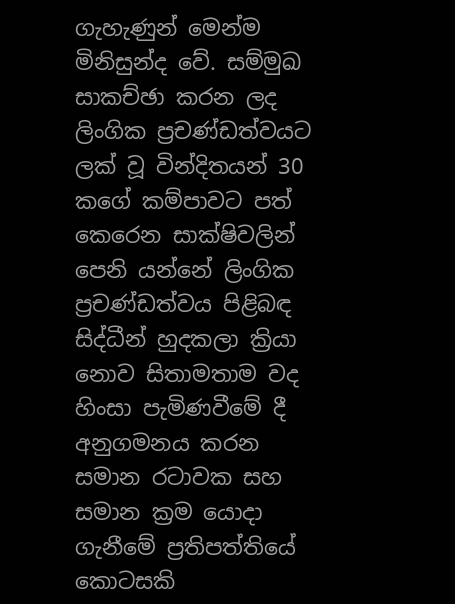ගැහැණුන් මෙන්ම මිනිසුන්ද වේ. සම්මුඛ සාකච්ඡා කරන ලද ලිංගික ප්‍රචණ්ඩත්වයට ලක් වූ වින්දිතයන් 30 කගේ කම්පාවට පත් කෙරෙන සාක්ෂිවලින් පෙනි යන්නේ ලිංගික ප්‍රචණ්ඩත්වය පිළිබඳ සිද්ධීන් හුදකලා ක්‍රියා නොව සිතාමතාම වද හිංසා පැමිණවීමේ දී අනුගමනය කරන සමාන රටාවක සහ සමාන ක්‍රම යොදා ගැනීමේ ප්‍රතිපත්තියේ කොටසකි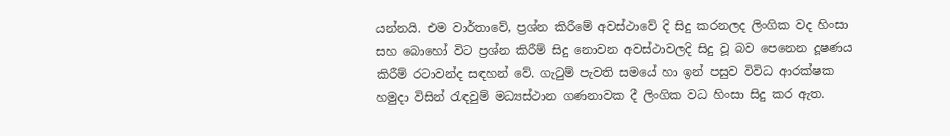යන්නයි. එම වාර්තාවේ, ප්‍රශ්න කිරීමේ අවස්ථාවේ දි සිදු කරනලද ලිංගික වද හිංසා සහ බොහෝ විට ප්‍රශ්න කිරීම් සිදු නොවන අවස්ථාවලදි සිදු වූ බව පෙනෙන දූෂණය කිරීම් රටාවන්ද සඳහන් වේ. ගැටුම් පැවති සමයේ හා ඉන් පසුව විවිධ ආරක්ෂක හමුදා විසින් රැඳවුම් මධ්‍යස්ථාන ගණනාවක දී ලිංගික වධ හිංසා සිදු කර ඇත.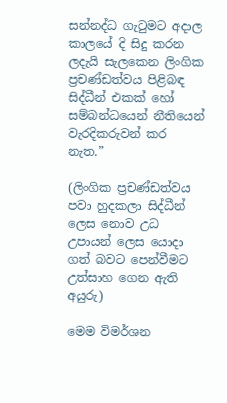සන්නද්ධ ගැටුමට අදාල කාලයේ දි සිදු කරන ලදැයි සැලකෙන ලිංගික ප්‍රචණ්ඩත්වය පිළිබඳ සිද්ධීන් එකක් හෝ සම්බන්ධයෙන් නීතියෙන් වැරදිකරුවන් කර නැත.”

(ලිංගික ප්‍රචණ්ඩත්වය පවා හුදකලා සිද්ධීන් ලෙස නොව උධ උපායන් ලෙස යොදා ගත් බවට පෙන්වීමට උත්සාහ ගෙන ඇති අයුරු)

මෙම විමර්ශන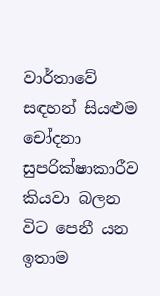වාර්තාවේ සඳහන් සියළුම චෝදනා සුපරික්ෂාකාරීව කියවා බලන විට පෙනී යන ඉතාම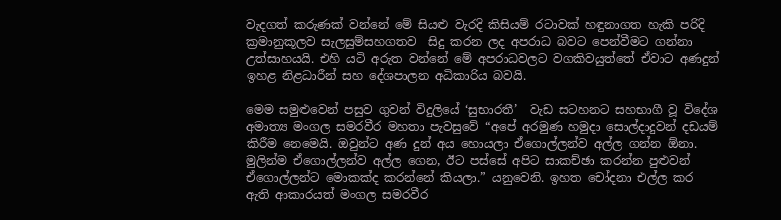වැදගත් කරුණක් වන්නේ මේ සියළු වැරදි කිසියම් රටාවක් හඳුනාගත හැකි පරිදි ක්‍රමානුකූලව සැලසුම්සහගතව  සිදු කරන ලද අපරාධ බවට පෙන්වීමට ගන්නා උත්සාහයයි. එහි යටි අරුත වන්නේ මේ අපරාධවලට වගකිවයුත්තේ ඒවාට අණදුන් ඉහළ නිළධාරීන් සහ දේශපාලන අධිකාරිය බවයි.

මෙම සමුළුවෙන් පසුව ගුවන් විදුලියේ ‘සුභාරතී’  වැඩ සටහනට සහභාගී වූ විදේශ අමාත්‍ය මංගල සමරවීර මහතා පැවසුවේ “අපේ අරමුණ හමුදා සොල්දාදුවන් දඩයම් කිරීම නෙමෙයි. ඔවුන්ට අණ දුන් අය හොයලා ඒගොල්ලන්ව අල්ල ගන්න ඕනා. මුලින්ම ඒගොල්ලන්ව අල්ල ගෙන, ඊට පස්සේ අපිට සාකච්ඡා කරන්න පුළුවන් ඒගොල්ලන්ට මොකක්ද කරන්නේ කියලා.” යනුවෙනි. ඉහත චෝදනා එල්ල කර ඇති ආකාරයත් මංගල සමරවීර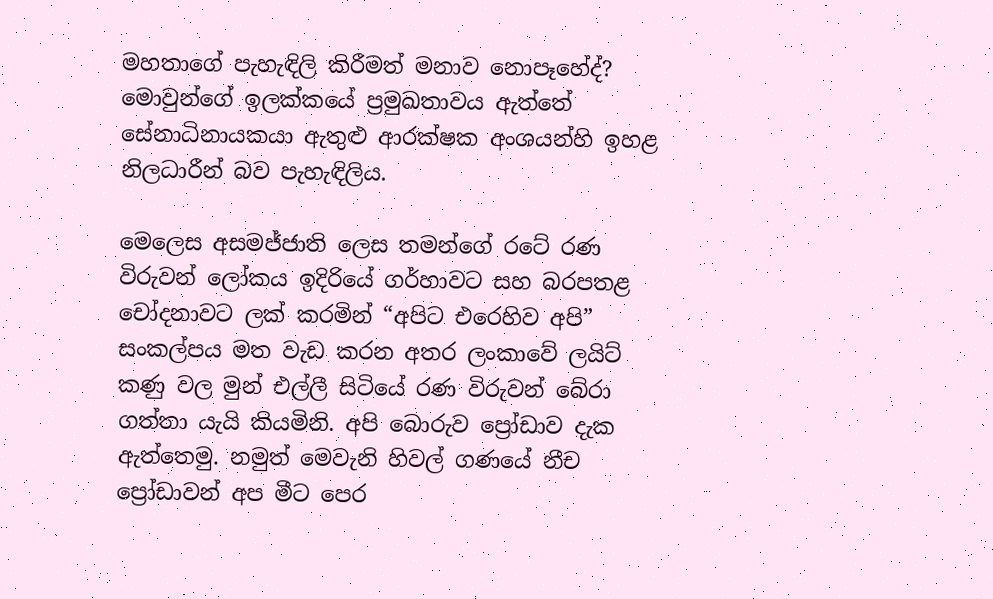මහතාගේ පැහැඳිලි කිරීමත් මනාව නොපෑහේද්? මොවුන්ගේ ඉලක්කයේ ප්‍රමුඛතාවය ඇත්තේ සේනාධිනායකයා ඇතුළු ආරක්ෂක අංශයන්හි ඉහළ නිලධාරීන් බව පැහැඳිලිය.

මෙලෙස අසමජ්ජාති ලෙස තමන්ගේ රටේ රණ විරුවන් ලෝකය ඉදිරියේ ගර්හාවට සහ බරපතළ චෝදනාවට ලක් කරමින් “අපිට එරෙහිව අපි” සංකල්පය මත වැඩ කරන අතර ලංකාවේ ලයිට් කණු වල මුන් එල්ලී සිටියේ රණ විරුවන් බේරා ගත්තා යැයි කියමිනි. අපි බොරුව ප්‍රෝඩාව දැක ඇත්තෙමු. නමුත් මෙවැනි හිවල් ගණයේ නීච ප්‍රෝඩාවන් අප මීට පෙර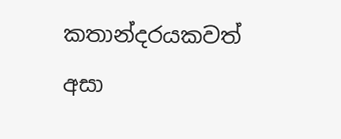කතාන්දරයකවත් අසා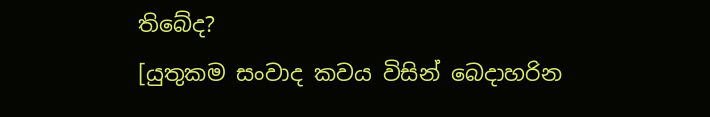තිබේද?
[යුතුකම සංවාද කවය විසින් බෙදාහරින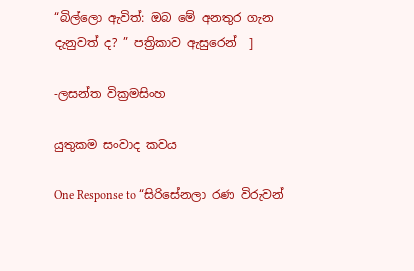“බිල්ලො ඇවිත්: ඔබ මේ අනතුර ගැන දැනුවත් ද? ” පත්‍රිකාව ඇසුරෙන්  ]

-ලසන්ත වික්‍රමසිංහ

යුතුකම සංවාද කවය

One Response to “සිරිසේනලා රණ විරුවන්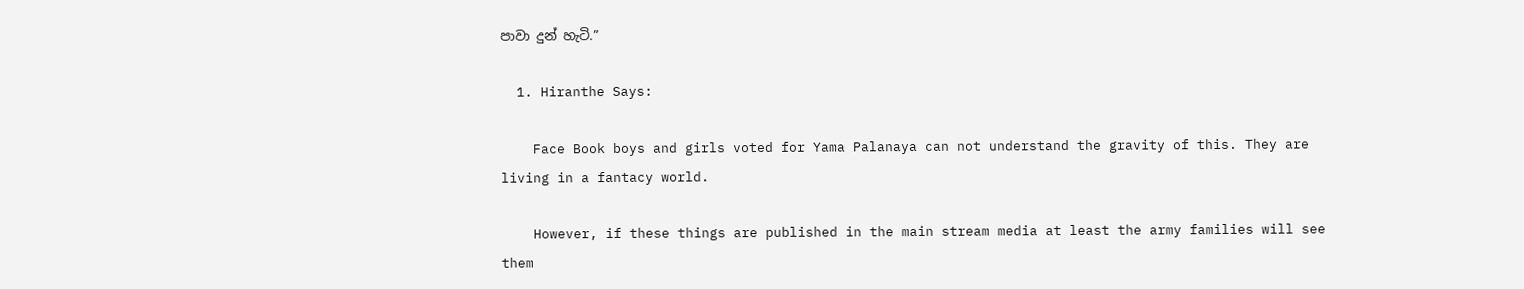පාවා දුන් හැටි.”

  1. Hiranthe Says:

    Face Book boys and girls voted for Yama Palanaya can not understand the gravity of this. They are living in a fantacy world.

    However, if these things are published in the main stream media at least the army families will see them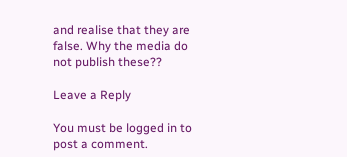and realise that they are false. Why the media do not publish these??

Leave a Reply

You must be logged in to post a comment.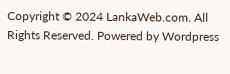Copyright © 2024 LankaWeb.com. All Rights Reserved. Powered by Wordpress